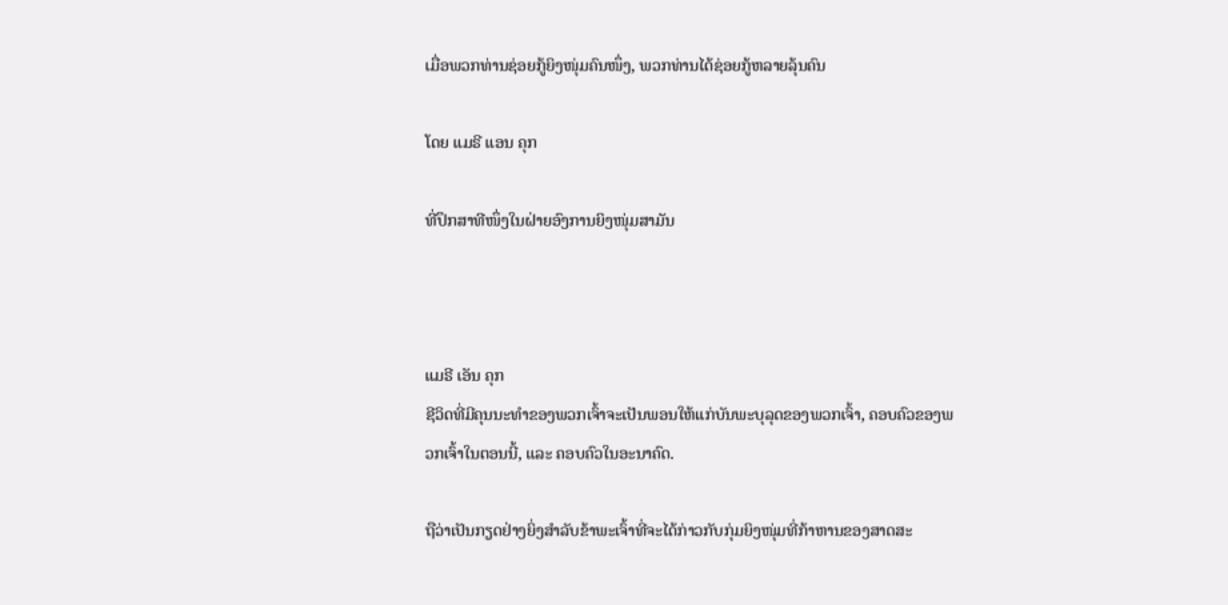ເມື່ອພວກທ່ານຊ່ອຍກູ້ຍິງໜຸ່ມຄົນໜຶ່ງ, ພວກທ່ານໄດ້ຊ່ອຍກູ້ຫລາຍລຸ້ນຄົນ

ໂດຍ ແມຣີ ແອນ ຄຸກ

ທີ່ປຶກສາທີໜຶ່ງໃນຝ່າຍອົງການຍິງໜຸ່ມສາມັນ



ແມຣີ ເອັນ ຄຸກ
ຊີວິດທີ່ມີຄຸນນະທຳຂອງພວກເຈົ້າຈະເປັນພອນໃຫ້ແກ່ບັນພະບຸລຸດຂອງພວກເຈົ້າ, ຄອບຄົວຂອງພວກເຈົ້າໃນຕອນນີ້, ແລະ ຄອບຄົວໃນອະນາຄົດ.

ຖືວ່າເປັນກຽດຢ່າງຍິ່ງສຳລັບຂ້າພະເຈົ້າທີ່ຈະໄດ້ກ່າວກັບກຸ່ມຍິງໜຸ່ມທີ່ກ້າຫານຂອງສາດສະ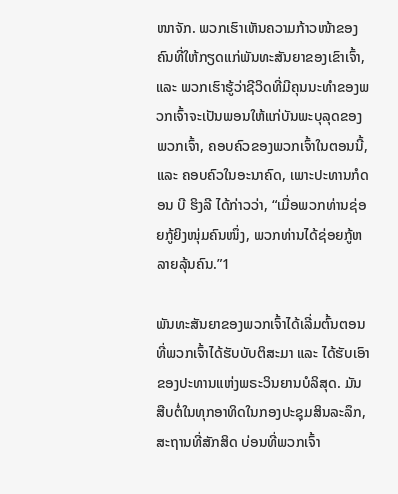ໜາຈັກ. ພວກເຮົາເຫັນຄວາມກ້າວໜ້າຂອງຄົນທີ່ໃຫ້ກຽດແກ່ພັນທະສັນຍາຂອງເຂົາເຈົ້າ, ແລະ ພວກເຮົາຮູ້ວ່າຊີວິດທີ່ມີຄຸນນະທຳຂອງພວກເຈົ້າຈະເປັນພອນໃຫ້ແກ່ບັນພະບຸລຸດຂອງພວກເຈົ້າ, ຄອບຄົວຂອງພວກເຈົ້າໃນຕອນນີ້, ແລະ ຄອບຄົວໃນອະນາຄົດ, ເພາະປະທານກໍດອນ ບີ ຮິງລີ ໄດ້ກ່າວວ່າ, “ເມື່ອພວກທ່ານຊ່ອຍກູ້ຍິງໜຸ່ມຄົນໜຶ່ງ, ພວກທ່ານໄດ້ຊ່ອຍກູ້ຫລາຍລຸ້ນຄົນ.”1

ພັນທະສັນຍາຂອງພວກເຈົ້າໄດ້ເລີ່ມຕົ້ນຕອນທີ່ພວກເຈົ້າໄດ້ຮັບບັບຕິສະມາ ແລະ ໄດ້ຮັບເອົາຂອງປະທານແຫ່ງພຣະວິນຍານບໍລິສຸດ. ມັນສືບຕໍ່ໃນທຸກອາທິດໃນກອງປະຊຸມສິນລະລຶກ, ສະຖານທີ່ສັກສິດ ບ່ອນທີ່ພວກເຈົ້າ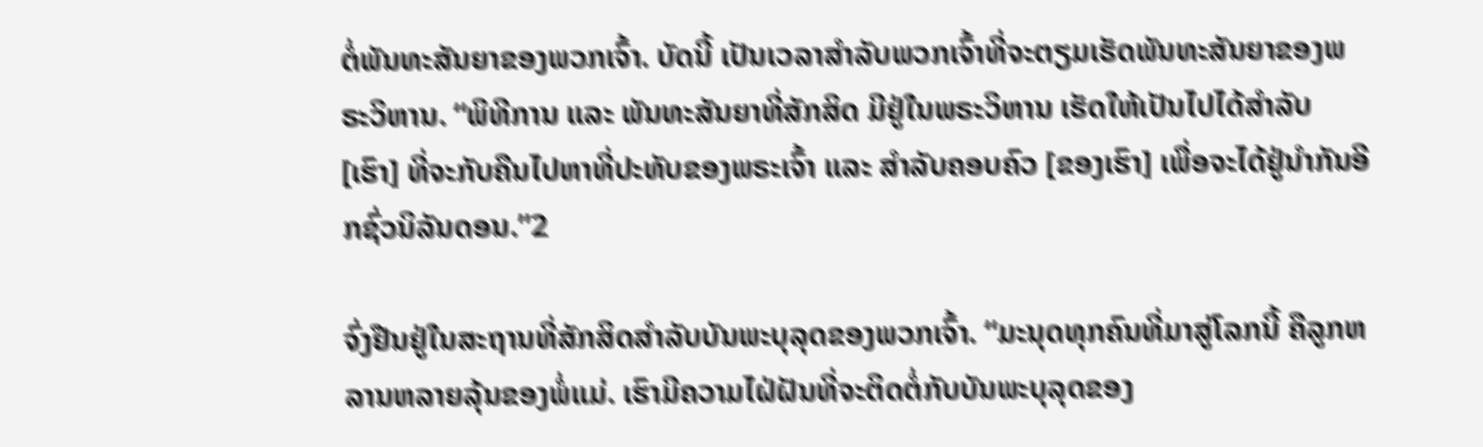ຕໍ່ພັນທະສັນຍາຂອງພວກເຈົ້າ. ບັດນີ້ ເປັນເວລາສຳລັບພວກເຈົ້າທີ່ຈະຕຽມເຮັດພັນທະສັນຍາຂອງພຣະວິຫານ. “ພິທີການ ແລະ ພັນທະສັນຍາທີ່ສັກສິດ ມີຢູ່ໃນພຣະວິຫານ ເຮັດໃຫ້ເປັນໄປໄດ້ສຳລັບ [ເຮົາ] ທີ່ຈະກັບຄືນໄປຫາທີ່ປະທັບຂອງພຣະເຈົ້າ ແລະ ສຳລັບຄອບຄົວ [ຂອງເຮົາ] ເພື່ອຈະໄດ້ຢູ່ນຳກັນອີກຊົ່ວນິລັນດອນ.”2

ຈົ່ງຢືນຢູ່ໃນສະຖານທີ່ສັກສິດສຳລັບບັນພະບຸລຸດຂອງພວກເຈົ້າ. “ມະນຸດທຸກຄົນທີ່ມາສູ່ໂລກນີ້ ຄືລູກຫລານຫລາຍລຸ້ນຂອງພໍ່ແມ່. ເຮົາມີຄວາມໄຝ່ຝັນທີ່ຈະຕິດຕໍ່ກັບບັນພະບຸລຸດຂອງ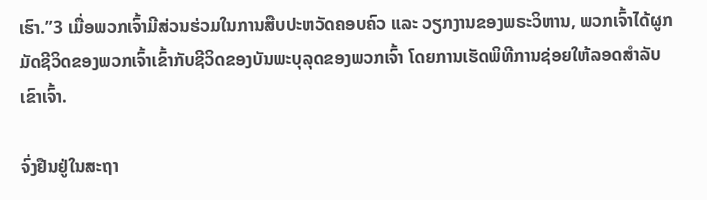ເຮົາ.”3 ເມື່ອພວກເຈົ້າມີສ່ວນຮ່ວມໃນການສືບປະຫວັດຄອບຄົວ ແລະ ວຽກງານຂອງພຣະວິຫານ, ພວກເຈົ້າໄດ້ຜູກມັດຊີວິດຂອງພວກເຈົ້າເຂົ້າກັບຊີວິດຂອງບັນພະບຸລຸດຂອງພວກເຈົ້າ ໂດຍການເຮັດພິທີການຊ່ອຍໃຫ້ລອດສຳລັບເຂົາເຈົ້າ.

ຈົ່ງຢືນຢູ່ໃນສະຖາ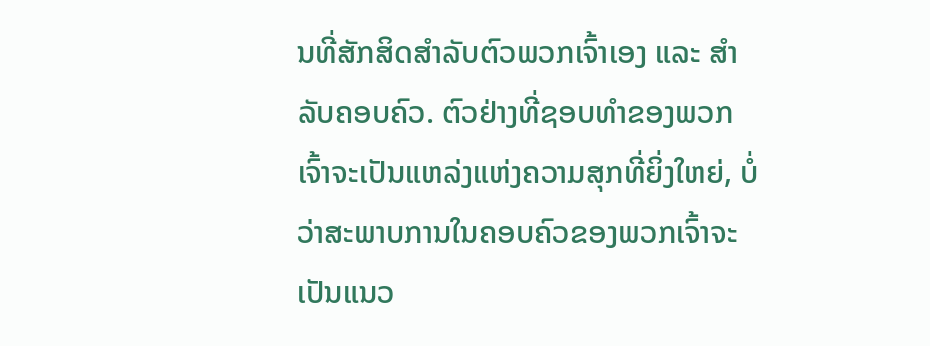ນທີ່ສັກສິດສຳລັບຕົວພວກເຈົ້າເອງ ແລະ ສຳລັບຄອບຄົວ. ຕົວຢ່າງທີ່ຊອບທຳຂອງພວກເຈົ້າຈະເປັນແຫລ່ງແຫ່ງຄວາມສຸກທີ່ຍິ່ງໃຫຍ່, ບໍ່ວ່າສະພາບການໃນຄອບຄົວຂອງພວກເຈົ້າຈະເປັນແນວ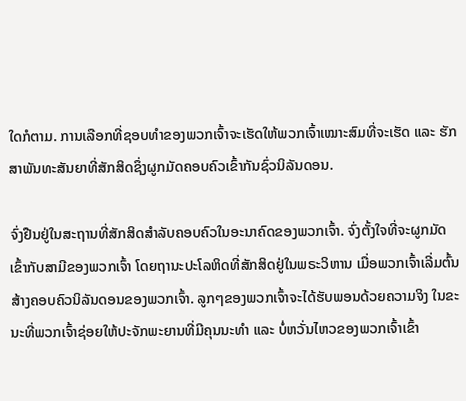ໃດກໍຕາມ. ການເລືອກທີ່ຊອບທຳຂອງພວກເຈົ້າຈະເຮັດໃຫ້ພວກເຈົ້າເໝາະສົມທີ່ຈະເຮັດ ແລະ ຮັກສາພັນທະສັນຍາທີ່ສັກສິດຊຶ່ງຜູກມັດຄອບຄົວເຂົ້າກັນຊົ່ວນິລັນດອນ.

ຈົ່ງຢືນຢູ່ໃນສະຖານທີ່ສັກສິດສຳລັບຄອບຄົວໃນອະນາຄົດຂອງພວກເຈົ້າ. ຈົ່ງຕັ້ງໃຈທີ່ຈະຜູກມັດເຂົ້າກັບສາມີຂອງພວກເຈົ້າ ໂດຍຖານະປະໂລຫິດທີ່ສັກສິດຢູ່ໃນພຣະວິຫານ ເມື່ອພວກເຈົ້າເລີ່ມຕົ້ນສ້າງຄອບຄົວນິລັນດອນຂອງພວກເຈົ້າ. ລູກໆຂອງພວກເຈົ້າຈະໄດ້ຮັບພອນດ້ວຍຄວາມຈິງ ໃນຂະນະທີ່ພວກເຈົ້າຊ່ອຍໃຫ້ປະຈັກພະຍານທີ່ມີຄຸນນະທຳ ແລະ ບໍ່ຫວັ່ນໄຫວຂອງພວກເຈົ້າເຂົ້າ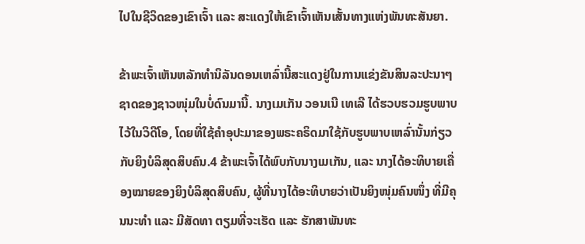ໄປໃນຊີວິດຂອງເຂົາເຈົ້າ ແລະ ສະແດງໃຫ້ເຂົາເຈົ້າເຫັນເສັ້ນທາງແຫ່ງພັນທະສັນຍາ.

ຂ້າພະເຈົ້າເຫັນຫລັກທຳນິລັນດອນເຫລົ່ານີ້ສະແດງຢູ່ໃນການແຂ່ງຂັນສິນລະປະນາໆຊາດຂອງຊາວໜຸ່ມໃນບໍ່ດົນມານີ້. ນາງເມເກັນ ວອນເນີ ເທເລີ ໄດ້ຮວບຮວມຮູບພາບໄວ້ໃນວິດີໂອ, ໂດຍທີ່ໃຊ້ຄຳອຸປະມາຂອງພຣະຄຣິດມາໃຊ້ກັບຮູບພາບເຫລົ່ານັ້ນກ່ຽວກັບຍິງບໍລິສຸດສິບຄົນ.4 ຂ້າພະເຈົ້າໄດ້ພົບກັບນາງເມເກັນ, ແລະ ນາງໄດ້ອະທິບາຍເຄື່ອງໝາຍຂອງຍິງບໍລິສຸດສິບຄົນ, ຜູ້ທີ່ນາງໄດ້ອະທິບາຍວ່າເປັນຍິງໜຸ່ມຄົນໜຶ່ງ ທີ່ມີຄຸນນະທຳ ແລະ ມີສັດທາ ຕຽມທີ່ຈະເຮັດ ແລະ ຮັກສາພັນທະ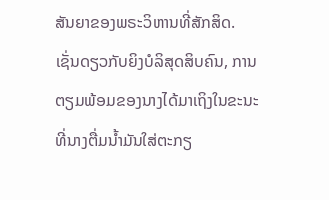ສັນຍາຂອງພຣະວິຫານທີ່ສັກສິດ. ເຊັ່ນດຽວກັບຍິງບໍລິສຸດສິບຄົນ, ການຕຽມພ້ອມຂອງນາງໄດ້ມາເຖິງໃນຂະນະທີ່ນາງຕື່ມນ້ຳມັນໃສ່ຕະກຽ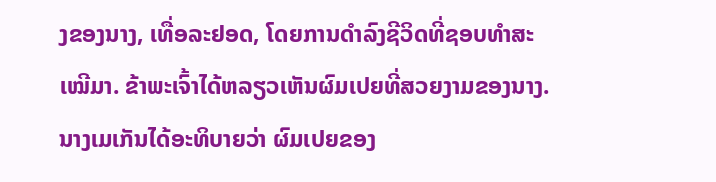ງຂອງນາງ, ເທື່ອລະຢອດ, ໂດຍການດຳລົງຊີວິດທີ່ຊອບທຳສະເໝີມາ. ຂ້າພະເຈົ້າໄດ້ຫລຽວເຫັນຜົມເປຍທີ່ສວຍງາມຂອງນາງ. ນາງເມເກັນໄດ້ອະທິບາຍວ່າ ຜົມເປຍຂອງ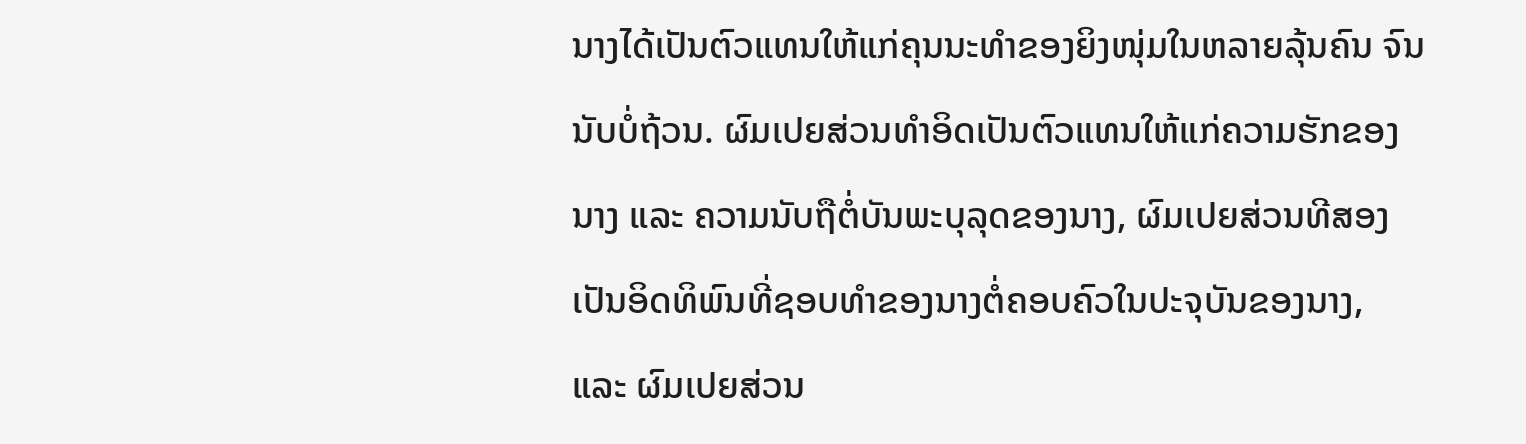ນາງໄດ້ເປັນຕົວແທນໃຫ້ແກ່ຄຸນນະທຳຂອງຍິງໜຸ່ມໃນຫລາຍລຸ້ນຄົນ ຈົນນັບບໍ່ຖ້ວນ. ຜົມເປຍສ່ວນທຳອິດເປັນຕົວແທນໃຫ້ແກ່ຄວາມຮັກຂອງນາງ ແລະ ຄວາມນັບຖືຕໍ່ບັນພະບຸລຸດຂອງນາງ, ຜົມເປຍສ່ວນທີສອງເປັນອິດທິພົນທີ່ຊອບທຳຂອງນາງຕໍ່ຄອບຄົວໃນປະຈຸບັນຂອງນາງ, ແລະ ຜົມເປຍສ່ວນ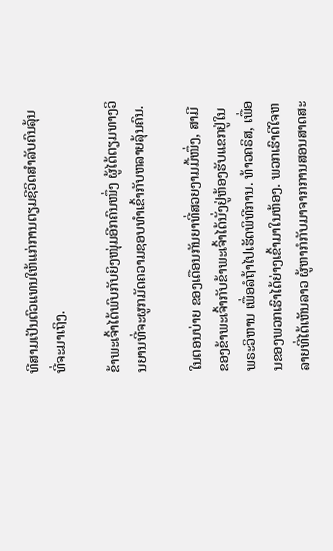ທີສາມເປັນຕົວແທນໃຫ້ແກ່ການຕຽມຊີວິດສຳລັບຄົນລຸ້ນທີ່ຈະມາເຖິງ.

ຂ້າພະເຈົ້າໄດ້ພົບກັບຍິງໜຸ່ມອີກຄົນໜຶ່ງ ຜູ້ໄດ້ຕຽມທາງວິນຍານທີ່ຈະຜູກມັດຄວາມຊອບທຳເຂົ້າກັບຫລາຍລຸ້ນຄົນ.

ໃນຕອນບ່າຍ ຂອງເດືອນກັນຍາທີ່ສວຍງາມມື້ໜຶ່ງ, ສາມີຂອງຂ້າພະເຈົ້າກັບຂ້າພະເຈົ້າໄດ້ນັ່ງຢູ່ຫ້ອງຮັບແຂກຢູ່ໃນພຣະວິຫານ ເພື່ອລໍຖ້າໄປເຮັດພິທີການ. ທ້າວຄຣິສ, ເພື່ອນຂອງພວກເຮົາໄດ້ຍ່າງເຂົ້າມາໃນຫ້ອງ. ພວກເຮົາດີໃຈຫລາຍທີ່ໄດ້ເຫັນລາວ ຜູ້ຫາກໍກັບມາຈາກການສອນສາດສະ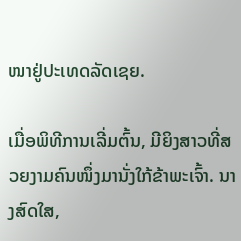ໜາຢູ່ປະເທດລັດເຊຍ.

ເມື່ອພິທີການເລີ່ມຕົ້ນ, ມີຍິງສາວທີ່ສວຍງາມຄົນໜຶ່ງມານັ່ງໃກ້ຂ້າພະເຈົ້າ. ນາງສົດໃສ,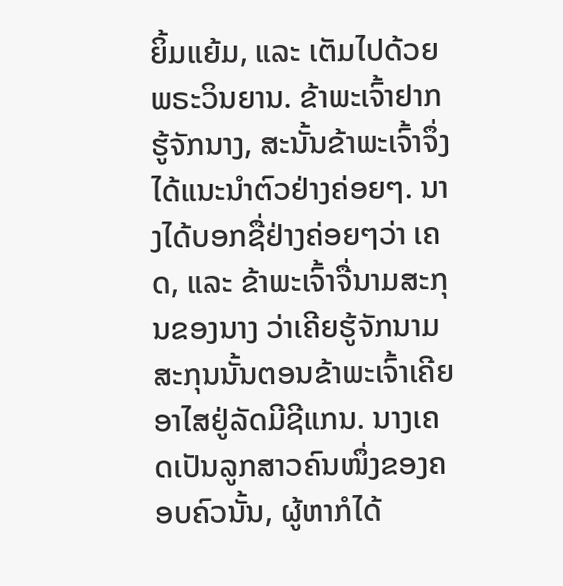ຍິ້ມແຍ້ມ, ແລະ ເຕັມໄປດ້ວຍພຣະວິນຍານ. ຂ້າພະເຈົ້າຢາກຮູ້ຈັກນາງ, ສະນັ້ນຂ້າພະເຈົ້າຈຶ່ງໄດ້ແນະນຳຕົວຢ່າງຄ່ອຍໆ. ນາງໄດ້ບອກຊື່ຢ່າງຄ່ອຍໆວ່າ ເຄດ, ແລະ ຂ້າພະເຈົ້າຈື່ນາມສະກຸນຂອງນາງ ວ່າເຄີຍຮູ້ຈັກນາມສະກຸນນັ້ນຕອນຂ້າພະເຈົ້າເຄີຍອາໄສຢູ່ລັດມີຊີແກນ. ນາງເຄດເປັນລູກສາວຄົນໜຶ່ງຂອງຄອບຄົວນັ້ນ, ຜູ້ຫາກໍໄດ້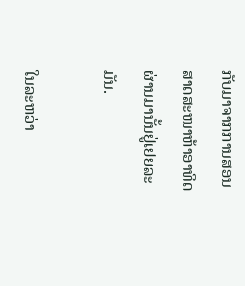ກັບມາຈາກການສອນສາດສະໜາຫ້າອາທິດຜ່ານມານັ້ນຢູ່ເຢຍລະມັນ.

ໃນລະຫວ່າ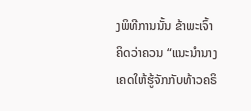ງພິທີການນັ້ນ ຂ້າພະເຈົ້າຄິດວ່າຄວນ “ແນະນຳນາງເຄດໃຫ້ຮູ້ຈັກກັບທ້າວຄຣິ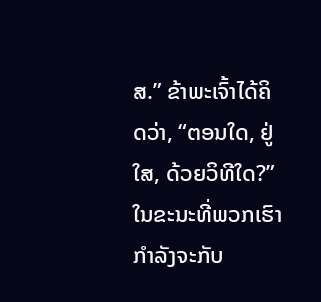ສ.” ຂ້າພະເຈົ້າໄດ້ຄິດວ່າ, “ຕອນໃດ, ຢູ່ໃສ, ດ້ວຍວິທີໃດ?” ໃນຂະນະທີ່ພວກເຮົາກຳລັງຈະກັບ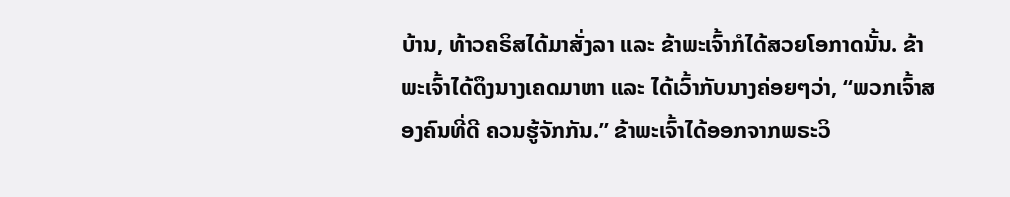ບ້ານ, ທ້າວຄຣິສໄດ້ມາສັ່ງລາ ແລະ ຂ້າພະເຈົ້າກໍໄດ້ສວຍໂອກາດນັ້ນ. ຂ້າພະເຈົ້າໄດ້ດຶງນາງເຄດມາຫາ ແລະ ໄດ້ເວົ້າກັບນາງຄ່ອຍໆວ່າ, “ພວກເຈົ້າສອງຄົນທີ່ດີ ຄວນຮູ້ຈັກກັນ.” ຂ້າພະເຈົ້າໄດ້ອອກຈາກພຣະວິ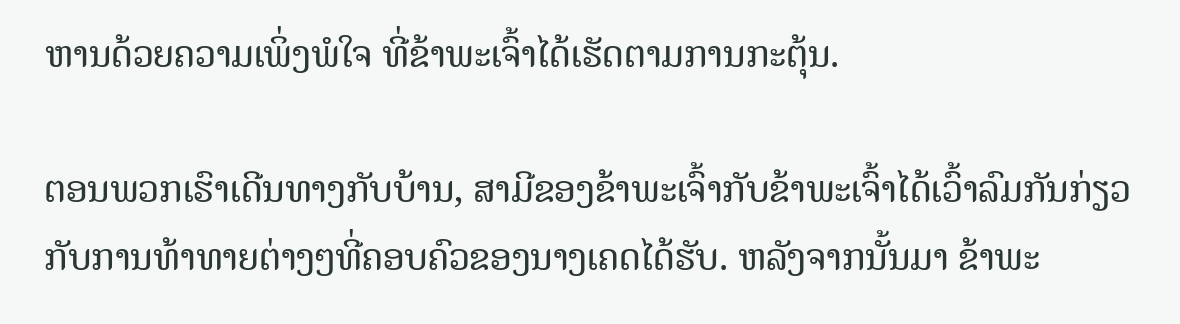ຫານດ້ວຍຄວາມເພິ່ງພໍໃຈ ທີ່ຂ້າພະເຈົ້າໄດ້ເຮັດຕາມການກະຕຸ້ນ.

ຕອນພວກເຮົາເດີນທາງກັບບ້ານ, ສາມີຂອງຂ້າພະເຈົ້າກັບຂ້າພະເຈົ້າໄດ້ເວົ້າລົມກັນກ່ຽວກັບການທ້າທາຍຕ່າງໆທີ່ຄອບຄົວຂອງນາງເຄດໄດ້ຮັບ. ຫລັງຈາກນັ້ນມາ ຂ້າພະ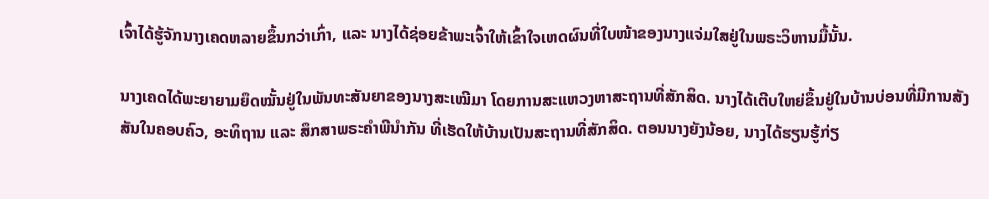ເຈົ້າໄດ້ຮູ້ຈັກນາງເຄດຫລາຍຂຶ້ນກວ່າເກົ່າ, ແລະ ນາງໄດ້ຊ່ອຍຂ້າພະເຈົ້າໃຫ້ເຂົ້າໃຈເຫດຜົນທີ່ໃບໜ້າຂອງນາງແຈ່ມໃສຢູ່ໃນພຣະວິຫານມື້ນັ້ນ.

ນາງເຄດໄດ້ພະຍາຍາມຍຶດໝັ້ນຢູ່ໃນພັນທະສັນຍາຂອງນາງສະເໝີມາ ໂດຍການສະແຫວງຫາສະຖານທີ່ສັກສິດ. ນາງໄດ້ເຕີບໃຫຍ່ຂຶ້ນຢູ່ໃນບ້ານບ່ອນທີ່ມີການສັງສັນໃນຄອບຄົວ, ອະທິຖານ ແລະ ສຶກສາພຣະຄຳພີນຳກັນ ທີ່ເຮັດໃຫ້ບ້ານເປັນສະຖານທີ່ສັກສິດ. ຕອນນາງຍັງນ້ອຍ, ນາງໄດ້ຮຽນຮູ້ກ່ຽ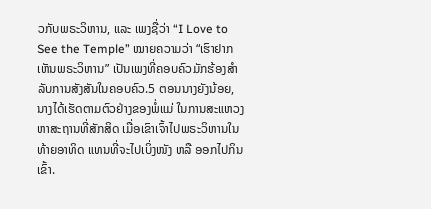ວກັບພຣະວິຫານ, ແລະ ເພງຊື່ວ່າ “I Love to See the Temple” ໝາຍຄວາມວ່າ “ເຮົາຢາກເຫັນພຣະວິຫານ” ເປັນເພງທີ່ຄອບຄົວມັກຮ້ອງສຳລັບການສັງສັນໃນຄອບຄົວ.5 ຕອນນາງຍັງນ້ອຍ, ນາງໄດ້ເຮັດຕາມຕົວຢ່າງຂອງພໍ່ແມ່ ໃນການສະແຫວງຫາສະຖານທີ່ສັກສິດ ເມື່ອເຂົາເຈົ້າໄປພຣະວິຫານໃນທ້າຍອາທິດ ແທນທີ່ຈະໄປເບິ່ງໜັງ ຫລື ອອກໄປກິນເຂົ້າ.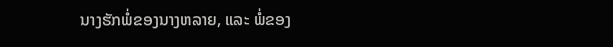ນາງຮັກພໍ່ຂອງນາງຫລາຍ, ແລະ ພໍ່ຂອງ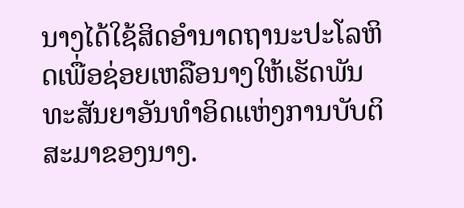ນາງໄດ້ໃຊ້ສິດອຳນາດຖານະປະໂລຫິດເພື່ອຊ່ອຍເຫລືອນາງໃຫ້ເຮັດພັນທະສັນຍາອັນທຳອິດແຫ່ງການບັບຕິສະມາຂອງນາງ.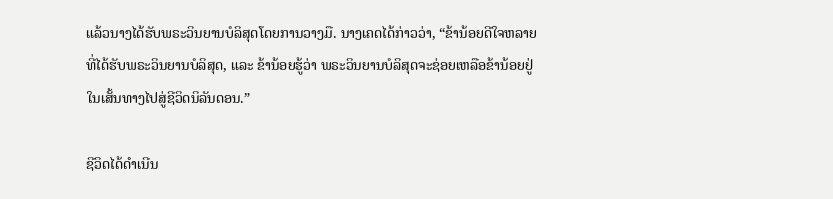ແລ້ວນາງໄດ້ຮັບພຣະວິນຍານບໍລິສຸດໂດຍການວາງມື. ນາງເຄດໄດ້ກ່າວວ່າ, “ຂ້ານ້ອຍດີໃຈຫລາຍທີ່ໄດ້ຮັບພຣະວິນຍານບໍລິສຸດ, ແລະ ຂ້ານ້ອຍຮູ້ວ່າ ພຣະວິນຍານບໍລິສຸດຈະຊ່ອຍເຫລືອຂ້ານ້ອຍຢູ່ໃນເສັ້ນທາງໄປສູ່ຊີວິດນິລັນດອນ.”

ຊີວິດໄດ້ດຳເນີນ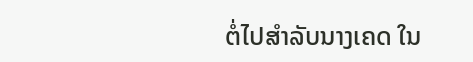ຕໍ່ໄປສຳລັບນາງເຄດ ໃນ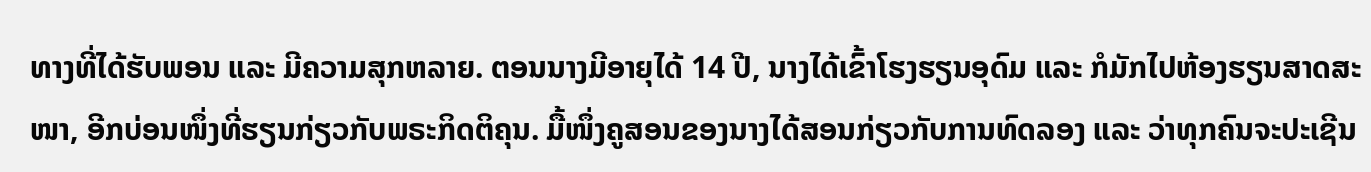ທາງທີ່ໄດ້ຮັບພອນ ແລະ ມີຄວາມສຸກຫລາຍ. ຕອນນາງມີອາຍຸໄດ້ 14 ປີ, ນາງໄດ້ເຂົ້າໂຮງຮຽນອຸດົມ ແລະ ກໍມັກໄປຫ້ອງຮຽນສາດສະໜາ, ອີກບ່ອນໜຶ່ງທີ່ຮຽນກ່ຽວກັບພຣະກິດຕິຄຸນ. ມື້ໜຶ່ງຄູສອນຂອງນາງໄດ້ສອນກ່ຽວກັບການທົດລອງ ແລະ ວ່າທຸກຄົນຈະປະເຊີນ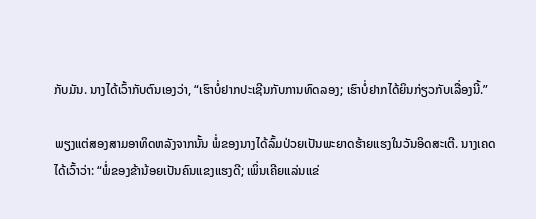ກັບມັນ. ນາງໄດ້ເວົ້າກັບຕົນເອງວ່າ, “ເຮົາບໍ່ຢາກປະເຊີນກັບການທົດລອງ; ເຮົາບໍ່ຢາກໄດ້ຍິນກ່ຽວກັບເລື່ອງນີ້.”

ພຽງແຕ່ສອງສາມອາທິດຫລັງຈາກນັ້ນ ພໍ່ຂອງນາງໄດ້ລົ້ມປ່ວຍເປັນພະຍາດຮ້າຍແຮງໃນວັນອິດສະເຕີ. ນາງເຄດໄດ້ເວົ້າວ່າ: “ພໍ່ຂອງຂ້ານ້ອຍເປັນຄົນແຂງແຮງດີ; ເພິ່ນເຄີຍແລ່ນແຂ່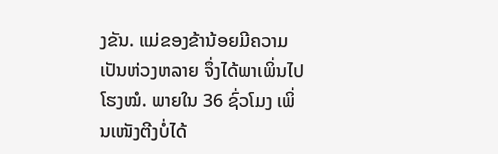ງຂັນ. ແມ່ຂອງຂ້ານ້ອຍມີຄວາມເປັນຫ່ວງຫລາຍ ຈຶ່ງໄດ້ພາເພິ່ນໄປໂຮງໝໍ. ພາຍໃນ 36 ຊົ່ວໂມງ ເພິ່ນເໜັງຕີງບໍ່ໄດ້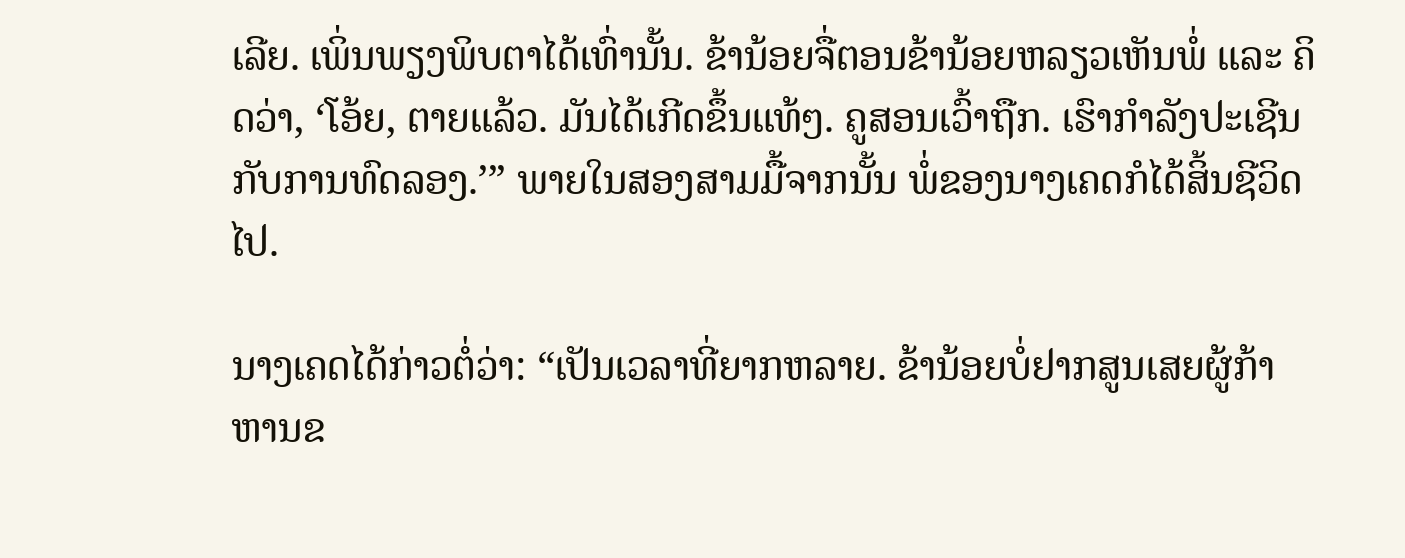ເລີຍ. ເພິ່ນພຽງພິບຕາໄດ້ເທົ່ານັ້ນ. ຂ້ານ້ອຍຈື່ຕອນຂ້ານ້ອຍຫລຽວເຫັນພໍ່ ແລະ ຄິດວ່າ, ‘ໂອ້ຍ, ຕາຍແລ້ວ. ມັນໄດ້ເກີດຂຶ້ນແທ້ໆ. ຄູສອນເວົ້າຖືກ. ເຮົາກຳລັງປະເຊີນກັບການທົດລອງ.’” ພາຍໃນສອງສາມມື້ຈາກນັ້ນ ພໍ່ຂອງນາງເຄດກໍໄດ້ສິ້ນຊີວິດໄປ.

ນາງເຄດໄດ້ກ່າວຕໍ່ວ່າ: “ເປັນເວລາທີ່ຍາກຫລາຍ. ຂ້ານ້ອຍບໍ່ຢາກສູນເສຍຜູ້ກ້າຫານຂ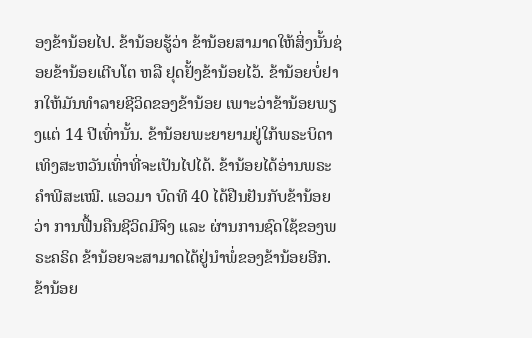ອງຂ້ານ້ອຍໄປ. ຂ້ານ້ອຍຮູ້ວ່າ ຂ້ານ້ອຍສາມາດໃຫ້ສິ່ງນັ້ນຊ່ອຍຂ້ານ້ອຍເຕີບໂຕ ຫລື ຢຸດຢັ້ງຂ້ານ້ອຍໄວ້. ຂ້ານ້ອຍບໍ່ຢາກໃຫ້ມັນທຳລາຍຊີວິດຂອງຂ້ານ້ອຍ ເພາະວ່າຂ້ານ້ອຍພຽງແຕ່ 14 ປີເທົ່ານັ້ນ. ຂ້ານ້ອຍພະຍາຍາມຢູ່ໃກ້ພຣະບິດາເທິງສະຫວັນເທົ່າທີ່ຈະເປັນໄປໄດ້. ຂ້ານ້ອຍໄດ້ອ່ານພຣະຄຳພີສະເໝີ. ແອວມາ ບົດທີ 40 ໄດ້ຢືນຢັນກັບຂ້ານ້ອຍວ່າ ການຟື້ນຄືນຊີວິດມີຈິງ ແລະ ຜ່ານການຊົດໃຊ້ຂອງພຣະຄຣິດ ຂ້ານ້ອຍຈະສາມາດໄດ້ຢູ່ນຳພໍ່ຂອງຂ້ານ້ອຍອີກ. ຂ້ານ້ອຍ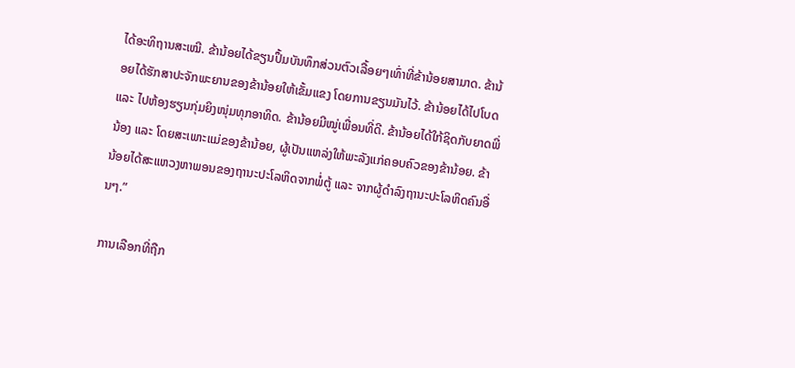ໄດ້ອະທິຖານສະເໝີ. ຂ້ານ້ອຍໄດ້ຂຽນປຶ້ມບັນທຶກສ່ວນຕົວເລື້ອຍໆເທົ່າທີ່ຂ້ານ້ອຍສາມາດ. ຂ້ານ້ອຍໄດ້ຮັກສາປະຈັກພະຍານຂອງຂ້ານ້ອຍໃຫ້ເຂັ້ມແຂງ ໂດຍການຂຽນມັນໄວ້. ຂ້ານ້ອຍໄດ້ໄປໂບດ ແລະ ໄປຫ້ອງຮຽນກຸ່ມຍິງໜຸ່ມທຸກອາທິດ. ຂ້ານ້ອຍມີໝູ່ເພື່ອນທີ່ດີ. ຂ້ານ້ອຍໄດ້ໃກ້ຊິດກັບຍາດພີ່ນ້ອງ ແລະ ໂດຍສະເພາະແມ່ຂອງຂ້ານ້ອຍ, ຜູ້ເປັນແຫລ່ງໃຫ້ພະລັງແກ່ຄອບຄົວຂອງຂ້ານ້ອຍ. ຂ້ານ້ອຍໄດ້ສະແຫວງຫາພອນຂອງຖານະປະໂລຫິດຈາກພໍ່ຕູ້ ແລະ ຈາກຜູ້ດຳລົງຖານະປະໂລຫິດຄົນອື່ນໆ.”

ການເລືອກທີ່ຖືກ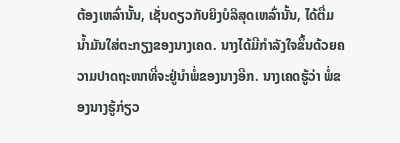ຕ້ອງເຫລົ່ານັ້ນ, ເຊັ່ນດຽວກັບຍິງບໍລິສຸດເຫລົ່ານັ້ນ, ໄດ້ຕື່ມນ້ຳມັນໃສ່ຕະກຽງຂອງນາງເຄດ. ນາງໄດ້ມີກຳລັງໃຈຂຶ້ນດ້ວຍຄວາມປາດຖະໜາທີ່ຈະຢູ່ນຳພໍ່ຂອງນາງອີກ. ນາງເຄດຮູ້ວ່າ ພໍ່ຂອງນາງຮູ້ກ່ຽວ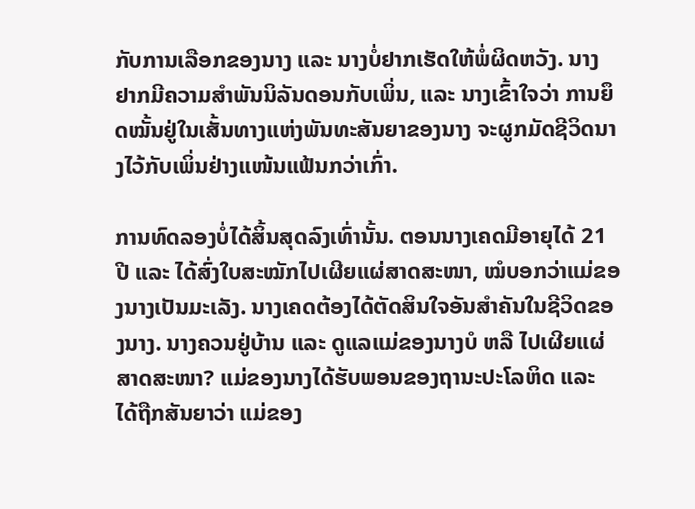ກັບການເລືອກຂອງນາງ ແລະ ນາງບໍ່ຢາກເຮັດໃຫ້ພໍ່ຜິດຫວັງ. ນາງຢາກມີຄວາມສຳພັນນິລັນດອນກັບເພິ່ນ, ແລະ ນາງເຂົ້າໃຈວ່າ ການຍຶດໝັ້ນຢູ່ໃນເສັ້ນທາງແຫ່ງພັນທະສັນຍາຂອງນາງ ຈະຜູກມັດຊີວິດນາງໄວ້ກັບເພິ່ນຢ່າງແໜ້ນແຟ້ນກວ່າເກົ່າ.

ການທົດລອງບໍ່ໄດ້ສິ້ນສຸດລົງເທົ່ານັ້ນ. ຕອນນາງເຄດມີອາຍຸໄດ້ 21 ປີ ແລະ ໄດ້ສົ່ງໃບສະໝັກໄປເຜີຍແຜ່ສາດສະໜາ, ໝໍບອກວ່າແມ່ຂອງນາງເປັນມະເລັງ. ນາງເຄດຕ້ອງໄດ້ຕັດສິນໃຈອັນສຳຄັນໃນຊີວິດຂອງນາງ. ນາງຄວນຢູ່ບ້ານ ແລະ ດູແລແມ່ຂອງນາງບໍ ຫລື ໄປເຜີຍແຜ່ສາດສະໜາ? ແມ່ຂອງນາງໄດ້ຮັບພອນຂອງຖານະປະໂລຫິດ ແລະ ໄດ້ຖືກສັນຍາວ່າ ແມ່ຂອງ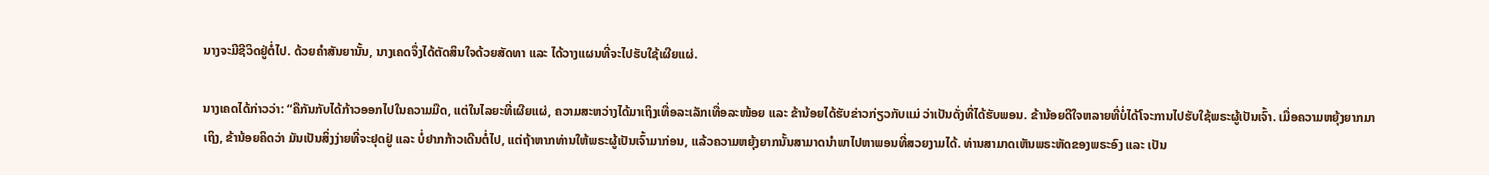ນາງຈະມີຊີວິດຢູ່ຕໍ່ໄປ. ດ້ວຍຄຳສັນຍານັ້ນ, ນາງເຄດຈຶ່ງໄດ້ຕັດສິນໃຈດ້ວຍສັດທາ ແລະ ໄດ້ວາງແຜນທີ່ຈະໄປຮັບໃຊ້ເຜີຍແຜ່.

ນາງເຄດໄດ້ກ່າວວ່າ: “ຄືກັນກັບໄດ້ກ້າວອອກໄປໃນຄວາມມືດ, ແຕ່ໃນໄລຍະທີ່ເຜີຍແຜ່, ຄວາມສະຫວ່າງໄດ້ມາເຖິງເທື່ອລະເລັກເທື່ອລະໜ້ອຍ ແລະ ຂ້ານ້ອຍໄດ້ຮັບຂ່າວກ່ຽວກັບແມ່ ວ່າເປັນດັ່ງທີ່ໄດ້ຮັບພອນ. ຂ້ານ້ອຍດີໃຈຫລາຍທີ່ບໍ່ໄດ້ໂຈະການໄປຮັບໃຊ້ພຣະຜູ້ເປັນເຈົ້າ. ເມື່ອຄວາມຫຍຸ້ງຍາກມາເຖິງ, ຂ້ານ້ອຍຄິດວ່າ ມັນເປັນສິ່ງງ່າຍທີ່ຈະຢຸດຢູ່ ແລະ ບໍ່ຢາກກ້າວເດີນຕໍ່ໄປ, ແຕ່ຖ້າຫາກທ່ານໃຫ້ພຣະຜູ້ເປັນເຈົ້າມາກ່ອນ, ແລ້ວຄວາມຫຍຸ້ງຍາກນັ້ນສາມາດນຳພາໄປຫາພອນທີ່ສວຍງາມໄດ້. ທ່ານສາມາດເຫັນພຣະຫັດຂອງພຣະອົງ ແລະ ເປັນ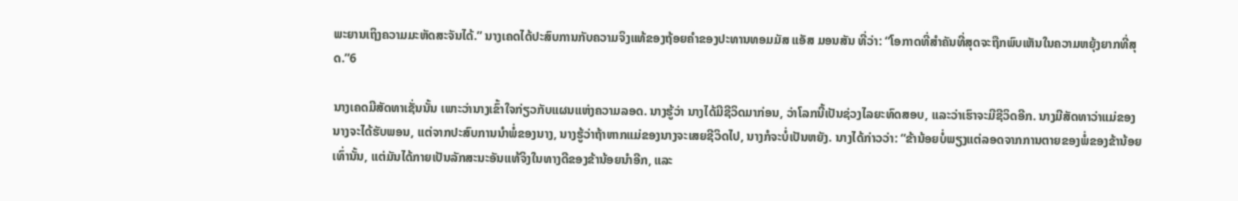ພະຍານເຖິງຄວາມມະຫັດສະຈັນໄດ້.” ນາງເຄດໄດ້ປະສົບການກັບຄວາມຈິງແທ້ຂອງຖ້ອຍຄຳຂອງປະທານທອມມັສ ແອັສ ມອນສັນ ທີ່ວ່າ: “ໂອກາດທີ່ສຳຄັນທີ່ສຸດຈະຖືກພົບເຫັນໃນຄວາມຫຍຸ້ງຍາກທີ່ສຸດ.”6

ນາງເຄດມີສັດທາເຊັ່ນນັ້ນ ເພາະວ່ານາງເຂົ້າໃຈກ່ຽວກັບແຜນແຫ່ງຄວາມລອດ. ນາງຮູ້ວ່າ ນາງໄດ້ມີຊີວິດມາກ່ອນ, ວ່າໂລກນີ້ເປັນຊ່ວງໄລຍະທົດສອບ, ແລະວ່າເຮົາຈະມີຊີວິດອີກ. ນາງມີສັດທາວ່າແມ່ຂອງນາງຈະໄດ້ຮັບພອນ, ແຕ່ຈາກປະສົບການນຳພໍ່ຂອງນາງ, ນາງຮູ້ວ່າຖ້າຫາກແມ່ຂອງນາງຈະເສຍຊີວິດໄປ, ນາງກໍຈະບໍ່ເປັນຫຍັງ. ນາງໄດ້ກ່າວວ່າ: “ຂ້ານ້ອຍບໍ່ພຽງແຕ່ລອດຈາກການຕາຍຂອງພໍ່ຂອງຂ້ານ້ອຍເທົ່ານັ້ນ, ແຕ່ມັນໄດ້ກາຍເປັນລັກສະນະອັນແທ້ຈິງໃນທາງດີຂອງຂ້ານ້ອຍນຳອີກ, ແລະ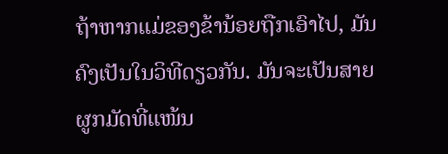ຖ້າຫາກແມ່ຂອງຂ້ານ້ອຍຖືກເອົາໄປ, ມັນຄົງເປັນໃນວິທີດຽວກັນ. ມັນຈະເປັນສາຍຜູກມັດທີ່ແໜ້ນ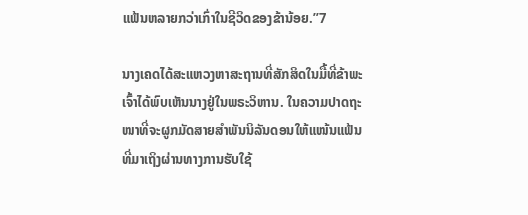ແຟ້ນຫລາຍກວ່າເກົ່າໃນຊີວິດຂອງຂ້ານ້ອຍ.”7

ນາງເຄດໄດ້ສະແຫວງຫາສະຖານທີ່ສັກສິດໃນມື້ທີ່ຂ້າພະເຈົ້າໄດ້ພົບເຫັນນາງຢູ່ໃນພຣະວິຫານ. ໃນຄວາມປາດຖະໜາທີ່ຈະຜູກມັດສາຍສຳພັນນິລັນດອນໃຫ້ແໜ້ນແຟ້ນທີ່ມາເຖິງຜ່ານທາງການຮັບໃຊ້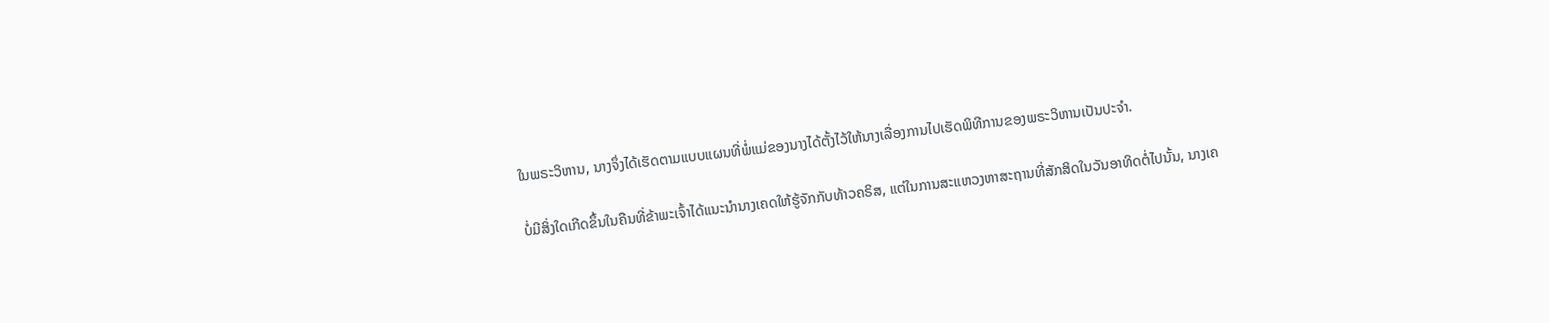ໃນພຣະວິຫານ, ນາງຈຶ່ງໄດ້ເຮັດຕາມແບບແຜນທີ່ພໍ່ແມ່ຂອງນາງໄດ້ຕັ້ງໄວ້ໃຫ້ນາງເລື່ອງການໄປເຮັດພິທີການຂອງພຣະວິຫານເປັນປະຈຳ.

ບໍ່ມີສິ່ງໃດເກີດຂຶ້ນໃນຄືນທີ່ຂ້າພະເຈົ້າໄດ້ແນະນຳນາງເຄດໃຫ້ຮູ້ຈັກກັບທ້າວຄຣິສ, ແຕ່ໃນການສະແຫວງຫາສະຖານທີ່ສັກສິດໃນວັນອາທິດຕໍ່ໄປນັ້ນ, ນາງເຄ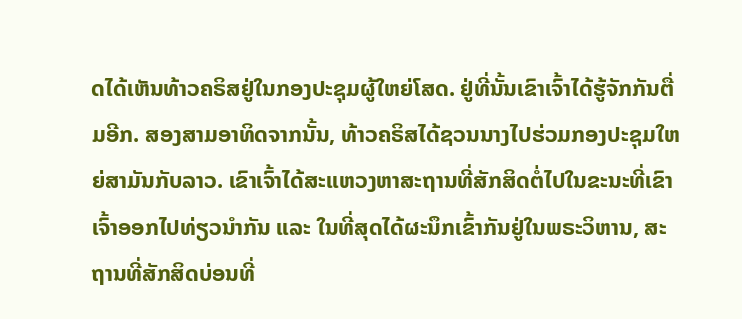ດໄດ້ເຫັນທ້າວຄຣິສຢູ່ໃນກອງປະຊຸມຜູ້ໃຫຍ່ໂສດ. ຢູ່ທີ່ນັ້ນເຂົາເຈົ້າໄດ້ຮູ້ຈັກກັນຕື່ມອີກ. ສອງສາມອາທິດຈາກນັ້ນ, ທ້າວຄຣິສໄດ້ຊວນນາງໄປຮ່ວມກອງປະຊຸມໃຫຍ່ສາມັນກັບລາວ. ເຂົາເຈົ້າໄດ້ສະແຫວງຫາສະຖານທີ່ສັກສິດຕໍ່ໄປໃນຂະນະທີ່ເຂົາເຈົ້າອອກໄປທ່ຽວນຳກັນ ແລະ ໃນທີ່ສຸດໄດ້ຜະນຶກເຂົ້າກັນຢູ່ໃນພຣະວິຫານ, ສະຖານທີ່ສັກສິດບ່ອນທີ່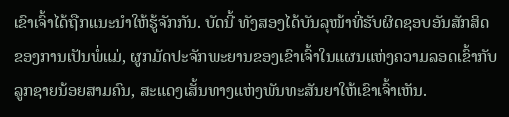ເຂົາເຈົ້າໄດ້ຖືກແນະນຳໃຫ້ຮູ້ຈັກກັນ. ບັດນີ້ ທັງສອງໄດ້ບັນລຸໜ້າທີ່ຮັບຜິດຊອບອັນສັກສິດຂອງການເປັນພໍ່ແມ່, ຜູກມັດປະຈັກພະຍານຂອງເຂົາເຈົ້າໃນແຜນແຫ່ງຄວາມລອດເຂົ້າກັບລູກຊາຍນ້ອຍສາມຄົນ, ສະແດງເສັ້ນທາງແຫ່ງພັນທະສັນຍາໃຫ້ເຂົາເຈົ້າເຫັນ.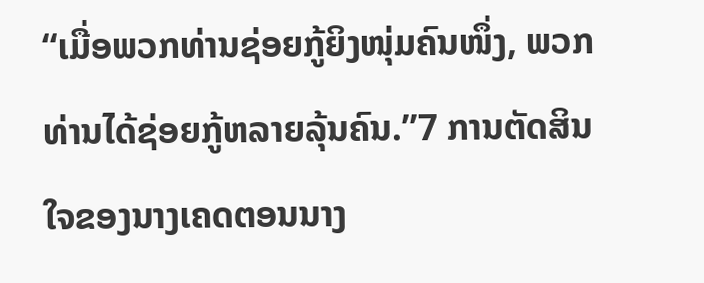“ເມື່ອພວກທ່ານຊ່ອຍກູ້ຍິງໜຸ່ມຄົນໜຶ່ງ, ພວກທ່ານໄດ້ຊ່ອຍກູ້ຫລາຍລຸ້ນຄົນ.”7 ການຕັດສິນໃຈຂອງນາງເຄດຕອນນາງ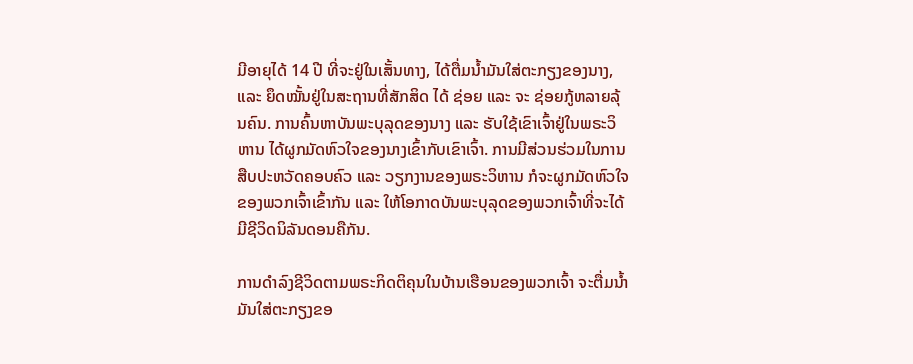ມີອາຍຸໄດ້ 14 ປີ ທີ່ຈະຢູ່ໃນເສັ້ນທາງ, ໄດ້ຕື່ມນ້ຳມັນໃສ່ຕະກຽງຂອງນາງ, ແລະ ຍຶດໝັ້ນຢູ່ໃນສະຖານທີ່ສັກສິດ ໄດ້ ຊ່ອຍ ແລະ ຈະ ຊ່ອຍກູ້ຫລາຍລຸ້ນຄົນ. ການຄົ້ນຫາບັນພະບຸລຸດຂອງນາງ ແລະ ຮັບໃຊ້ເຂົາເຈົ້າຢູ່ໃນພຣະວິຫານ ໄດ້ຜູກມັດຫົວໃຈຂອງນາງເຂົ້າກັບເຂົາເຈົ້າ. ການມີສ່ວນຮ່ວມໃນການສືບປະຫວັດຄອບຄົວ ແລະ ວຽກງານຂອງພຣະວິຫານ ກໍຈະຜູກມັດຫົວໃຈຂອງພວກເຈົ້າເຂົ້າກັນ ແລະ ໃຫ້ໂອກາດບັນພະບຸລຸດຂອງພວກເຈົ້າທີ່ຈະໄດ້ມີຊີວິດນິລັນດອນຄືກັນ.

ການດຳລົງຊີວິດຕາມພຣະກິດຕິຄຸນໃນບ້ານເຮືອນຂອງພວກເຈົ້າ ຈະຕື່ມນ້ຳມັນໃສ່ຕະກຽງຂອ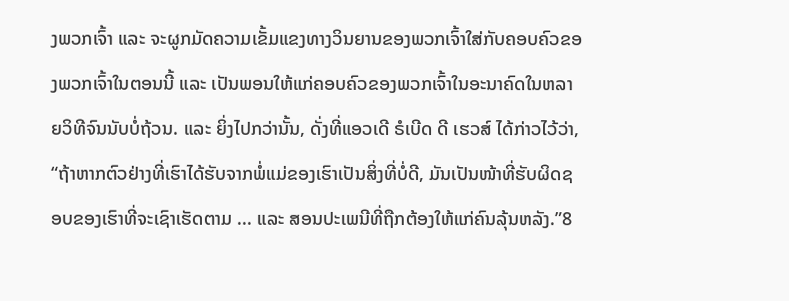ງພວກເຈົ້າ ແລະ ຈະຜູກມັດຄວາມເຂັ້ມແຂງທາງວິນຍານຂອງພວກເຈົ້າໃສ່ກັບຄອບຄົວຂອງພວກເຈົ້າໃນຕອນນີ້ ແລະ ເປັນພອນໃຫ້ແກ່ຄອບຄົວຂອງພວກເຈົ້າໃນອະນາຄົດໃນຫລາຍວິທີຈົນນັບບໍ່ຖ້ວນ. ແລະ ຍິ່ງໄປກວ່ານັ້ນ, ດັ່ງທີ່ແອວເດີ ຣໍເບີດ ດີ ເຮວສ໌ ໄດ້ກ່າວໄວ້ວ່າ, “ຖ້າຫາກຕົວຢ່າງທີ່ເຮົາໄດ້ຮັບຈາກພໍ່ແມ່ຂອງເຮົາເປັນສິ່ງທີ່ບໍ່ດີ, ມັນເປັນໜ້າທີ່ຮັບຜິດຊອບຂອງເຮົາທີ່ຈະເຊົາເຮັດຕາມ ... ແລະ ສອນປະເພນີທີ່ຖືກຕ້ອງໃຫ້ແກ່ຄົນລຸ້ນຫລັງ.”8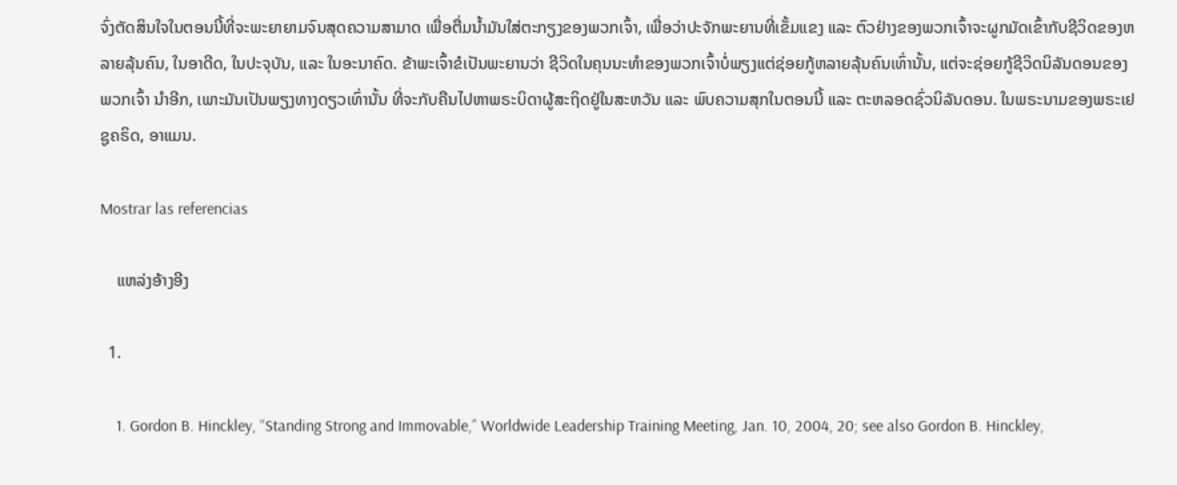ຈົ່ງຕັດສິນໃຈໃນຕອນນີ້ທີ່ຈະພະຍາຍາມຈົນສຸດຄວາມສາມາດ ເພື່ອຕື່ມນ້ຳມັນໃສ່ຕະກຽງຂອງພວກເຈົ້າ, ເພື່ອວ່າປະຈັກພະຍານທີ່ເຂັ້ມແຂງ ແລະ ຕົວຢ່າງຂອງພວກເຈົ້າຈະຜູກມັດເຂົ້າກັບຊີວິດຂອງຫລາຍລຸ້ນຄົນ, ໃນອາດີດ, ໃນປະຈຸບັນ, ແລະ ໃນອະນາຄົດ. ຂ້າພະເຈົ້າຂໍເປັນພະຍານວ່າ ຊີວິດໃນຄຸນນະທຳຂອງພວກເຈົ້າບໍ່ພຽງແຕ່ຊ່ອຍກູ້ຫລາຍລຸ້ນຄົນເທົ່ານັ້ນ, ແຕ່ຈະຊ່ອຍກູ້ຊີວິດນິລັນດອນຂອງ ພວກເຈົ້າ ນຳອີກ, ເພາະມັນເປັນພຽງທາງດຽວເທົ່ານັ້ນ ທີ່ຈະກັບຄືນໄປຫາພຣະບິດາຜູ້ສະຖິດຢູ່ໃນສະຫວັນ ແລະ ພົບຄວາມສຸກໃນຕອນນີ້ ແລະ ຕະຫລອດຊົ່ວນິລັນດອນ. ໃນພຣະນາມຂອງພຣະເຢຊູຄຣິດ, ອາແມນ.

Mostrar las referencias

    ແຫລ່ງອ້າງອີງ

  1.

    1. Gordon B. Hinckley, “Standing Strong and Immovable,” Worldwide Leadership Training Meeting, Jan. 10, 2004, 20; see also Gordon B. Hinckley,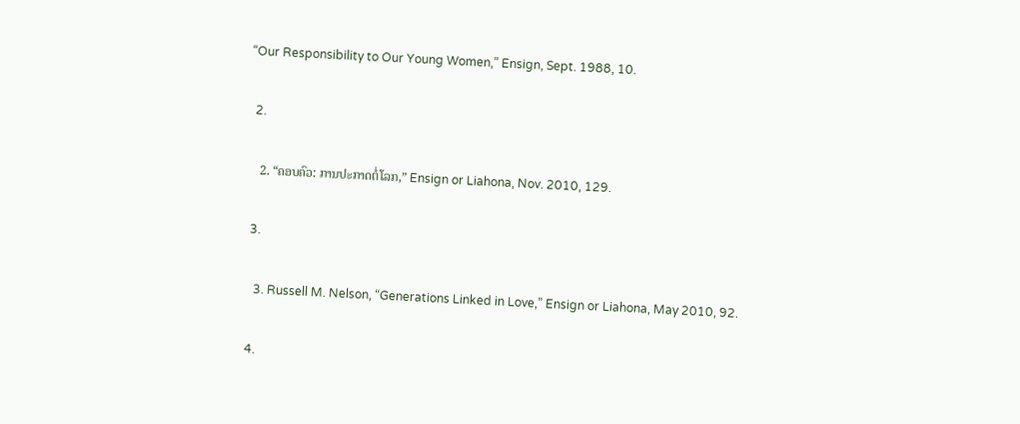“Our Responsibility to Our Young Women,” Ensign, Sept. 1988, 10.

  2.

    2. “ຄອບຄົວ: ການປະກາດຕໍ່ໂລກ,” Ensign or Liahona, Nov. 2010, 129.

  3.

    3. Russell M. Nelson, “Generations Linked in Love,” Ensign or Liahona, May 2010, 92.

  4.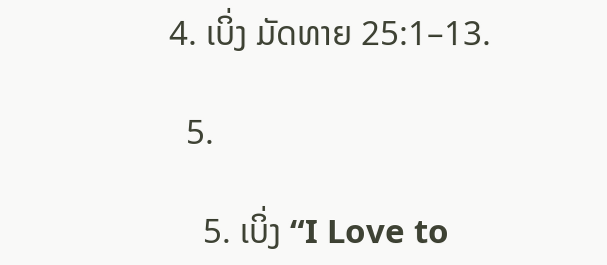4. ເບິ່ງ ມັດທາຍ 25:1–13.

  5.

    5. ເບິ່ງ “I Love to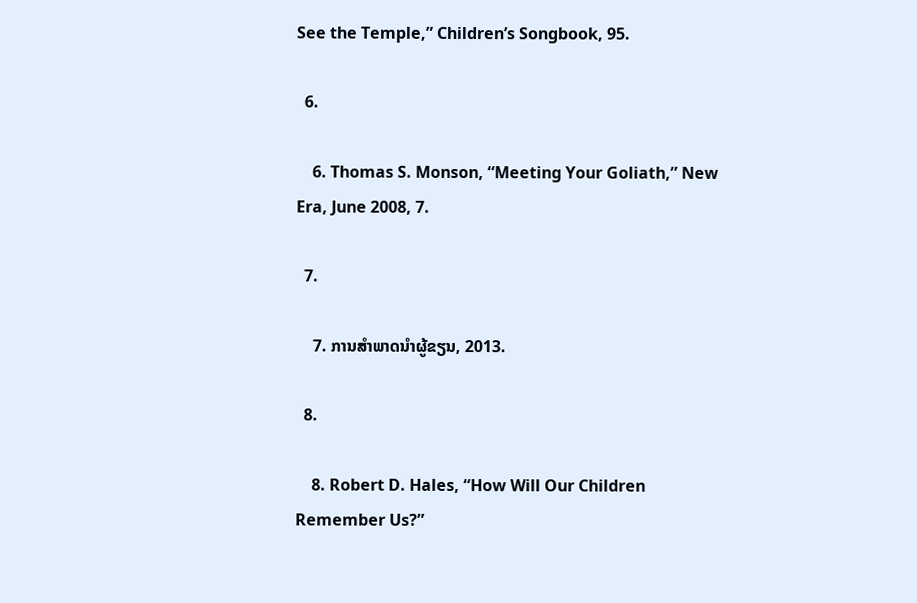See the Temple,” Children’s Songbook, 95.

  6.

    6. Thomas S. Monson, “Meeting Your Goliath,” New Era, June 2008, 7.

  7.

    7. ການສຳພາດນຳຜູ້ຂຽນ, 2013.

  8.

    8. Robert D. Hales, “How Will Our Children Remember Us?”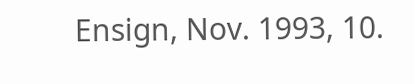Ensign, Nov. 1993, 10.